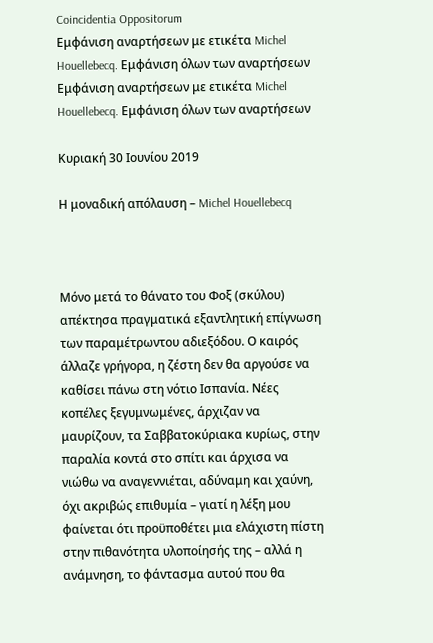Coincidentia Oppositorum
Εμφάνιση αναρτήσεων με ετικέτα Michel Houellebecq. Εμφάνιση όλων των αναρτήσεων
Εμφάνιση αναρτήσεων με ετικέτα Michel Houellebecq. Εμφάνιση όλων των αναρτήσεων

Κυριακή 30 Ιουνίου 2019

Η μοναδική απόλαυση – Michel Houellebecq



Μόνο μετά το θάνατο του Φοξ (σκύλου) απέκτησα πραγματικά εξαντλητική επίγνωση των παραμέτρωντου αδιεξόδου. Ο καιρός άλλαζε γρήγορα, η ζέστη δεν θα αργούσε να καθίσει πάνω στη νότιο Ισπανία. Νέες κοπέλες ξεγυμνωμένες, άρχιζαν να μαυρίζουν, τα Σαββατοκύριακα κυρίως, στην παραλία κοντά στο σπίτι και άρχισα να νιώθω να αναγεννιέται, αδύναμη και χαύνη, όχι ακριβώς επιθυμία – γιατί η λέξη μου φαίνεται ότι προϋποθέτει μια ελάχιστη πίστη στην πιθανότητα υλοποίησής της – αλλά η ανάμνηση, το φάντασμα αυτού που θα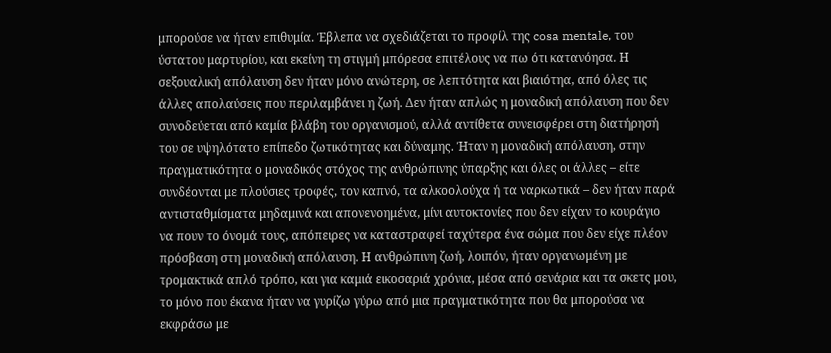μπορούσε να ήταν επιθυμία. Έβλεπα να σχεδιάζεται το προφίλ της cosa mentale, του ύστατου μαρτυρίου, και εκείνη τη στιγμή μπόρεσα επιτέλους να πω ότι κατανόησα. Η σεξουαλική απόλαυση δεν ήταν μόνο ανώτερη, σε λεπτότητα και βιαιότηα, από όλες τις άλλες απολαύσεις που περιλαμβάνει η ζωή. Δεν ήταν απλώς η μοναδική απόλαυση που δεν συνοδεύεται από καμία βλάβη του οργανισμού, αλλά αντίθετα συνεισφέρει στη διατήρησή του σε υψηλότατο επίπεδο ζωτικότητας και δύναμης. Ήταν η μοναδική απόλαυση, στην πραγματικότητα ο μοναδικός στόχος της ανθρώπινης ύπαρξης και όλες οι άλλες – είτε συνδέονται με πλούσιες τροφές, τον καπνό, τα αλκοολούχα ή τα ναρκωτικά – δεν ήταν παρά αντισταθμίσματα μηδαμινά και απονενοημένα, μίνι αυτοκτονίες που δεν είχαν το κουράγιο να πουν το όνομά τους, απόπειρες να καταστραφεί ταχύτερα ένα σώμα που δεν είχε πλέον πρόσβαση στη μοναδική απόλαυση. Η ανθρώπινη ζωή, λοιπόν, ήταν οργανωμένη με τρομακτικά απλό τρόπο, και για καμιά εικοσαριά χρόνια, μέσα από σενάρια και τα σκετς μου, το μόνο που έκανα ήταν να γυρίζω γύρω από μια πραγματικότητα που θα μπορούσα να εκφράσω με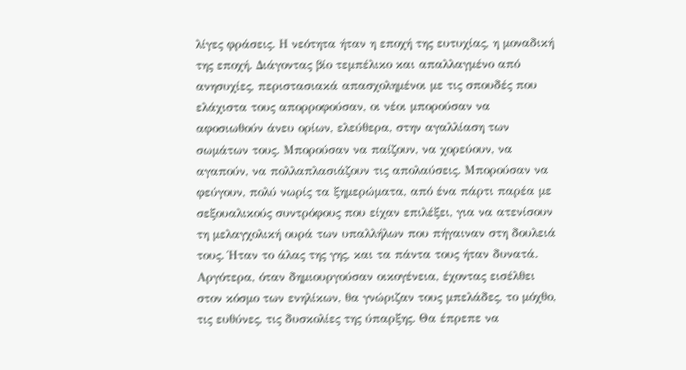λίγες φράσεις. Η νεότητα ήταν η εποχή της ευτυχίας, η μοναδική της εποχή. Διάγοντας βίο τεμπέλικο και απαλλαγμένο από ανησυχίες, περιστασιακά απασχολημένοι με τις σπουδές που ελάχιστα τους απορροφούσαν, οι νέοι μπορούσαν να αφοσιωθούν άνευ ορίων, ελεύθερα, στην αγαλλίαση των σωμάτων τους. Μπορούσαν να παίζουν, να χορεύουν, να αγαπούν, να πολλαπλασιάζουν τις απολαύσεις. Μπορούσαν να φεύγουν, πολύ νωρίς τα ξημερώματα, από ένα πάρτι παρέα με σεξουαλικούς συντρόφους που είχαν επιλέξει, για να ατενίσουν τη μελαγχολική ουρά των υπαλλήλων που πήγαιναν στη δουλειά τους. Ήταν το άλας της γης, και τα πάντα τους ήταν δυνατά. Αργότερα, όταν δημιουργούσαν οικογένεια, έχοντας εισέλθει στον κόσμο των ενηλίκων, θα γνώριζαν τους μπελάδες, το μόχθο, τις ευθύνες, τις δυσκολίες της ύπαρξης. Θα έπρεπε να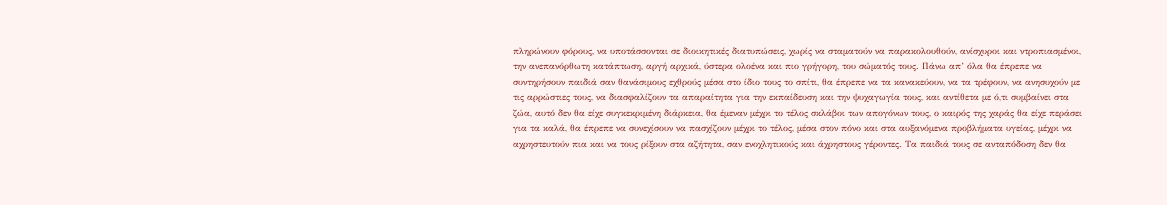πληρώνουν φόρους, να υποτάσσονται σε διοικητικές διατυπώσεις, χωρίς να σταματούν να παρακολουθούν, ανίσχυροι και ντροπιασμένοι, την ανεπανόρθωτη κατάπτωση, αργή αρχικά, ύστερα ολοένα και πιο γρήγορη, του σώματός τους. Πάνω απ’ όλα θα έπρεπε να συντηρήσουν παιδιά σαν θανάσιμους εχθρούς μέσα στο ίδιο τους το σπίτι, θα έπρεπε να τα κανακεύουν, να τα τρέφουν, να ανησυχούν με τις αρρώστιες τους, να διασφαλίζουν τα απαραίτητα για την εκπαίδευση και την ψυχαγωγία τους, και αντίθετα με ό,τι συμβαίνει στα ζώα, αυτό δεν θα είχε συγκεκριμένη διάρκεια, θα έμεναν μέχρι το τέλος σκλάβοι των απογόνων τους, ο καιρός της χαράς θα είχε περάσει για τα καλά, θα έπρεπε να συνεχίσουν να πασχίζουν μέχρι το τέλος, μέσα στον πόνο και στα αυξανόμενα προβλήματα υγείας, μέχρι να αχρηστευτούν πια και να τους ρίξουν στα αζήτητα, σαν ενοχλητικούς και άχρηστους γέροντες. Τα παιδιά τους σε ανταπόδοση δεν θα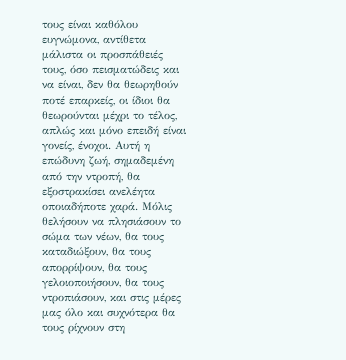τους είναι καθόλου ευγνώμονα, αντίθετα μάλιστα οι προσπάθειές τους, όσο πεισματώδεις και να είναι, δεν θα θεωρηθούν ποτέ επαρκείς, οι ίδιοι θα θεωρούνται μέχρι το τέλος, απλώς και μόνο επειδή είναι γονείς, ένοχοι. Αυτή η επώδυνη ζωή, σημαδεμένη από την ντροπή, θα εξοστρακίσει ανελέητα οποιαδήποτε χαρά. Μόλις θελήσουν να πλησιάσουν το σώμα των νέων, θα τους καταδιώξουν, θα τους απορρίψουν, θα τους γελοιοποιήσουν, θα τους ντροπιάσουν, και στις μέρες μας όλο και συχνότερα θα τους ρίχνουν στη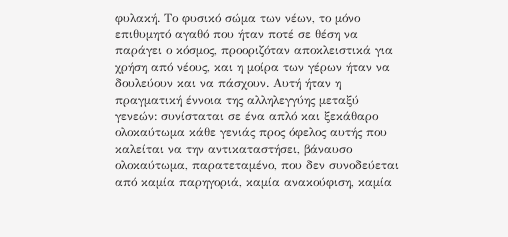φυλακή. Το φυσικό σώμα των νέων, το μόνο επιθυμητό αγαθό που ήταν ποτέ σε θέση να παράγει ο κόσμος, προοριζόταν αποκλειστικά για χρήση από νέους, και η μοίρα των γέρων ήταν να δουλεύουν και να πάσχουν. Αυτή ήταν η πραγματική έννοια της αλληλεγγύης μεταξύ γενεών: συνίσταται σε ένα απλό και ξεκάθαρο ολοκαύτωμα κάθε γενιάς προς όφελος αυτής που καλείται να την αντικαταστήσει, βάναυσο ολοκαύτωμα, παρατεταμένο, που δεν συνοδεύεται από καμία παρηγοριά, καμία ανακούφιση, καμία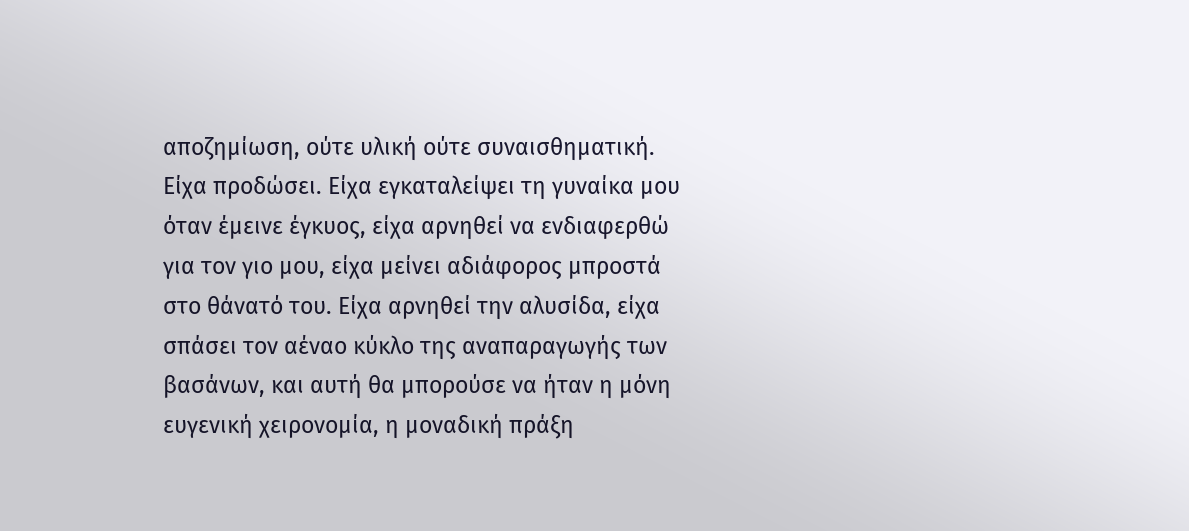αποζημίωση, ούτε υλική ούτε συναισθηματική.
Είχα προδώσει. Είχα εγκαταλείψει τη γυναίκα μου όταν έμεινε έγκυος, είχα αρνηθεί να ενδιαφερθώ για τον γιο μου, είχα μείνει αδιάφορος μπροστά στο θάνατό του. Είχα αρνηθεί την αλυσίδα, είχα σπάσει τον αέναο κύκλο της αναπαραγωγής των βασάνων, και αυτή θα μπορούσε να ήταν η μόνη ευγενική χειρονομία, η μοναδική πράξη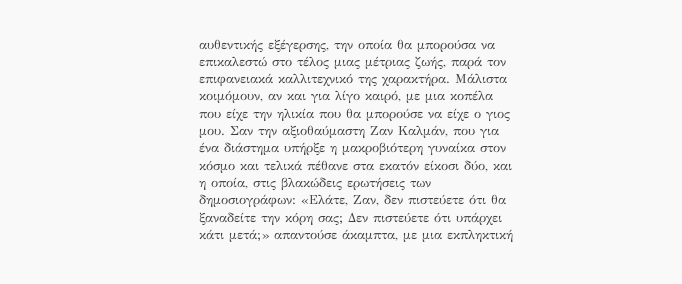αυθεντικής εξέγερσης, την οποία θα μπορούσα να επικαλεστώ στο τέλος μιας μέτριας ζωής, παρά τον επιφανειακά καλλιτεχνικό της χαρακτήρα. Μάλιστα κοιμόμουν, αν και για λίγο καιρό, με μια κοπέλα που είχε την ηλικία που θα μπορούσε να είχε ο γιος μου. Σαν την αξιοθαύμαστη Ζαν Καλμάν, που για ένα διάστημα υπήρξε η μακροβιότερη γυναίκα στον κόσμο και τελικά πέθανε στα εκατόν είκοσι δύο, και η οποία, στις βλακώδεις ερωτήσεις των δημοσιογράφων: «Ελάτε, Ζαν, δεν πιστεύετε ότι θα ξαναδείτε την κόρη σας; Δεν πιστεύετε ότι υπάρχει κάτι μετά;» απαντούσε άκαμπτα, με μια εκπληκτική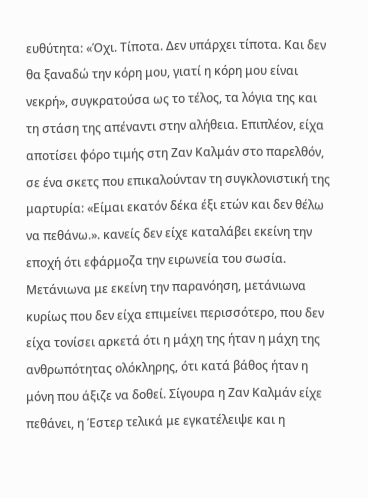ευθύτητα: «Όχι. Τίποτα. Δεν υπάρχει τίποτα. Και δεν θα ξαναδώ την κόρη μου, γιατί η κόρη μου είναι νεκρή», συγκρατούσα ως το τέλος, τα λόγια της και τη στάση της απέναντι στην αλήθεια. Επιπλέον, είχα αποτίσει φόρο τιμής στη Ζαν Καλμάν στο παρελθόν, σε ένα σκετς που επικαλούνταν τη συγκλονιστική της μαρτυρία: «Είμαι εκατόν δέκα έξι ετών και δεν θέλω να πεθάνω.». κανείς δεν είχε καταλάβει εκείνη την εποχή ότι εφάρμοζα την ειρωνεία του σωσία. Μετάνιωνα με εκείνη την παρανόηση, μετάνιωνα κυρίως που δεν είχα επιμείνει περισσότερο, που δεν είχα τονίσει αρκετά ότι η μάχη της ήταν η μάχη της ανθρωπότητας ολόκληρης, ότι κατά βάθος ήταν η μόνη που άξιζε να δοθεί. Σίγουρα η Ζαν Καλμάν είχε πεθάνει, η Έστερ τελικά με εγκατέλειψε και η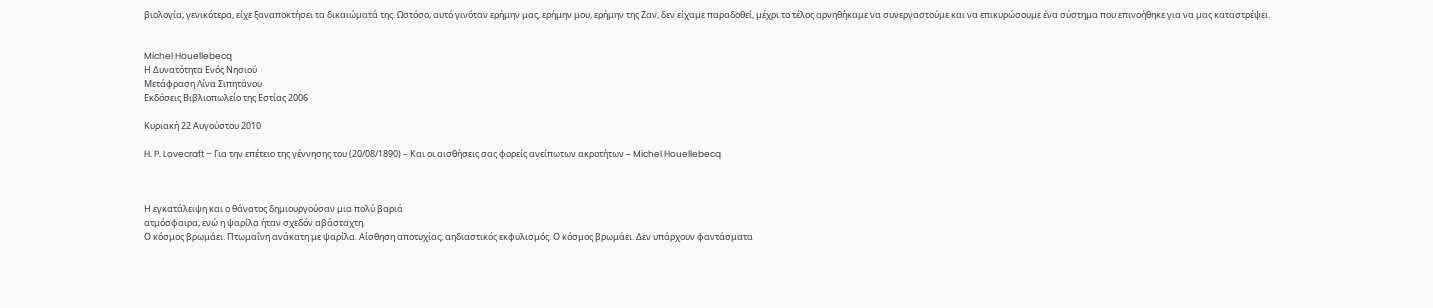βιολογία, γενικότερα, είχε ξαναποκτήσει τα δικαιώματά της. Ωστόσο, αυτό γινόταν ερήμην μας, ερήμην μου, ερήμην της Ζαν, δεν είχαμε παραδοθεί, μέχρι το τέλος αρνηθήκαμε να συνεργαστούμε και να επικυρώσουμε ένα σύστημα που επινοήθηκε για να μας καταστρέψει.


Michel Houellebecq
Η Δυνατότητα Ενός Νησιού
Μετάφραση Λίνα Σιπητάνου
Εκδόσεις Βιβλιοπωλείο της Εστίας 2006

Κυριακή 22 Αυγούστου 2010

H. P. Lovecraft – Για την επέτειο της γέννησης του (20/08/1890) – Και οι αισθήσεις σας φορείς ανείπωτων ακροτήτων – Michel Houellebecq



Η εγκατάλειψη και ο θάνατος δημιουργούσαν μια πολύ βαριά
ατμόσφαιρα, ενώ η ψαρίλα ήταν σχεδόν αβάσταχτη.
Ο κόσμος βρωμάει. Πτωμαΐνη ανάκατη με ψαρίλα. Αίσθηση αποτυχίας, αηδιαστικός εκφυλισμός. Ο κόσμος βρωμάει. Δεν υπάρχουν φαντάσματα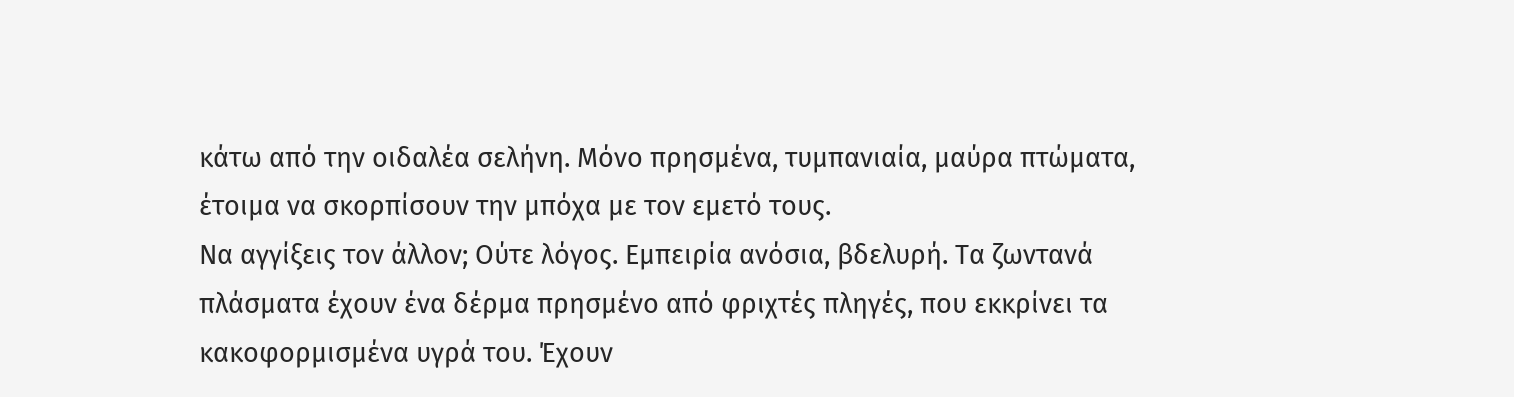κάτω από την οιδαλέα σελήνη. Μόνο πρησμένα, τυμπανιαία, μαύρα πτώματα, έτοιμα να σκορπίσουν την μπόχα με τον εμετό τους.
Να αγγίξεις τον άλλον; Ούτε λόγος. Εμπειρία ανόσια, βδελυρή. Τα ζωντανά πλάσματα έχουν ένα δέρμα πρησμένο από φριχτές πληγές, που εκκρίνει τα κακοφορμισμένα υγρά του. Έχουν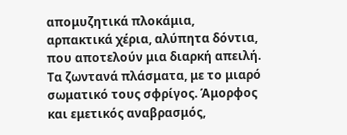απομυζητικά πλοκάμια, αρπακτικά χέρια, αλύπητα δόντια, που αποτελούν μια διαρκή απειλή. Τα ζωντανά πλάσματα, με το μιαρό σωματικό τους σφρίγος. Άμορφος και εμετικός αναβρασμός,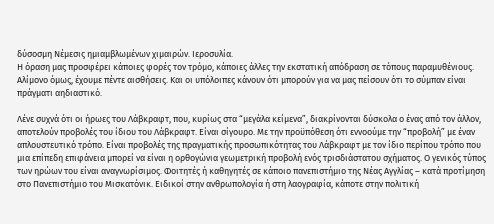δύσοσμη Νέμεσις ημιαμβλωμένων χιμαιρών. Ιεροσυλία.
Η όραση μας προσφέρει κάποιες φορές τον τρόμο, κάποιες άλλες την εκστατική απόδραση σε τόπους παραμυθένιους. Αλίμονο όμως, έχουμε πέντε αισθήσεις. Και οι υπόλοιπες κάνουν ότι μπορούν για να μας πείσουν ότι το σύμπαν είναι πράγματι αηδιαστικό.

Λένε συχνά ότι οι ήρωες του Λάβκραφτ, που, κυρίως στα “μεγάλα κείμενα”, διακρίνονται δύσκολα ο ένας από τον άλλον, αποτελούν προβολές του ίδιου του Λάβκραφτ. Είναι σίγουρο. Με την προϋπόθεση ότι εννοούμε την “προβολή” με έναν απλουστευτικό τρόπο. Είναι προβολές της πραγματικής προσωπικότητας του Λάβκραφτ με τον ίδιο περίπου τρόπο που μια επίπεδη επιφάνεια μπορεί να είναι η ορθογώνια γεωμετρική προβολή ενός τρισδιάστατου σχήματος. Ο γενικός τύπος των ηρώων του είναι αναγνωρίσιμος. Φοιτητές ή καθηγητές σε κάποιο πανεπιστήμιο της Νέας Αγγλίας – κατά προτίμηση στο Πανεπιστήμιο του Μισκατόνικ. Ειδικοί στην ανθρωπολογία ή στη λαογραφία, κάποτε στην πολιτική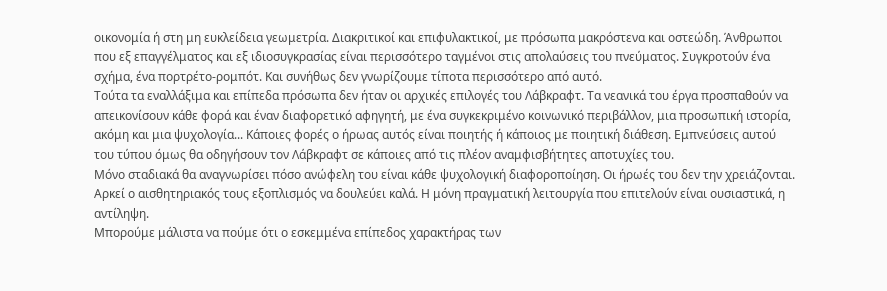οικονομία ή στη μη ευκλείδεια γεωμετρία. Διακριτικοί και επιφυλακτικοί, με πρόσωπα μακρόστενα και οστεώδη. Άνθρωποι που εξ επαγγέλματος και εξ ιδιοσυγκρασίας είναι περισσότερο ταγμένοι στις απολαύσεις του πνεύματος. Συγκροτούν ένα σχήμα, ένα πορτρέτο-ρομπότ. Και συνήθως δεν γνωρίζουμε τίποτα περισσότερο από αυτό.
Τούτα τα εναλλάξιμα και επίπεδα πρόσωπα δεν ήταν οι αρχικές επιλογές του Λάβκραφτ. Τα νεανικά του έργα προσπαθούν να απεικονίσουν κάθε φορά και έναν διαφορετικό αφηγητή, με ένα συγκεκριμένο κοινωνικό περιβάλλον, μια προσωπική ιστορία, ακόμη και μια ψυχολογία... Κάποιες φορές ο ήρωας αυτός είναι ποιητής ή κάποιος με ποιητική διάθεση. Εμπνεύσεις αυτού του τύπου όμως θα οδηγήσουν τον Λάβκραφτ σε κάποιες από τις πλέον αναμφισβήτητες αποτυχίες του.
Μόνο σταδιακά θα αναγνωρίσει πόσο ανώφελη του είναι κάθε ψυχολογική διαφοροποίηση. Οι ήρωές του δεν την χρειάζονται. Αρκεί ο αισθητηριακός τους εξοπλισμός να δουλεύει καλά. Η μόνη πραγματική λειτουργία που επιτελούν είναι ουσιαστικά, η αντίληψη.
Μπορούμε μάλιστα να πούμε ότι ο εσκεμμένα επίπεδος χαρακτήρας των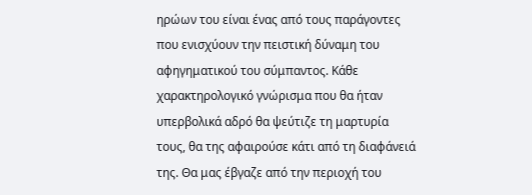ηρώων του είναι ένας από τους παράγοντες που ενισχύουν την πειστική δύναμη του αφηγηματικού του σύμπαντος. Κάθε χαρακτηρολογικό γνώρισμα που θα ήταν υπερβολικά αδρό θα ψεύτιζε τη μαρτυρία τους, θα της αφαιρούσε κάτι από τη διαφάνειά της. Θα μας έβγαζε από την περιοχή του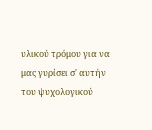υλικού τρόμου για να μας γυρίσει σ' αυτήν του ψυχολογικού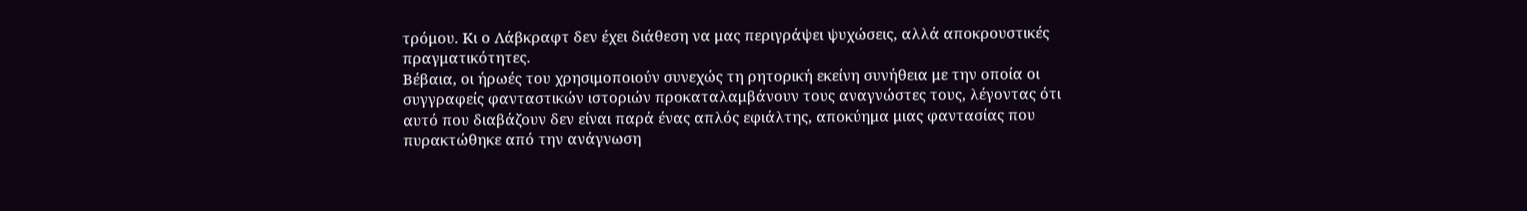τρόμου. Κι ο Λάβκραφτ δεν έχει διάθεση να μας περιγράψει ψυχώσεις, αλλά αποκρουστικές πραγματικότητες.
Βέβαια, οι ήρωές του χρησιμοποιούν συνεχώς τη ρητορική εκείνη συνήθεια με την οποία οι συγγραφείς φανταστικών ιστοριών προκαταλαμβάνουν τους αναγνώστες τους, λέγοντας ότι αυτό που διαβάζουν δεν είναι παρά ένας απλός εφιάλτης, αποκύημα μιας φαντασίας που πυρακτώθηκε από την ανάγνωση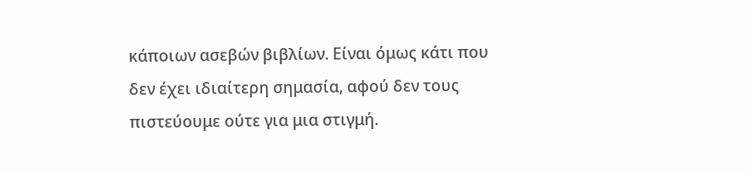κάποιων ασεβών βιβλίων. Είναι όμως κάτι που δεν έχει ιδιαίτερη σημασία, αφού δεν τους πιστεύουμε ούτε για μια στιγμή.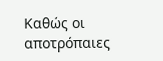Καθώς οι αποτρόπαιες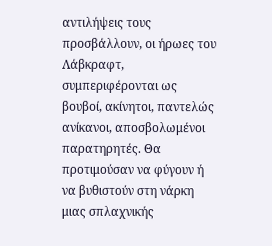αντιλήψεις τους προσβάλλουν, οι ήρωες του Λάβκραφτ, συμπεριφέρονται ως βουβοί, ακίνητοι, παντελώς ανίκανοι, αποσβολωμένοι παρατηρητές. Θα προτιμούσαν να φύγουν ή να βυθιστούν στη νάρκη μιας σπλαχνικής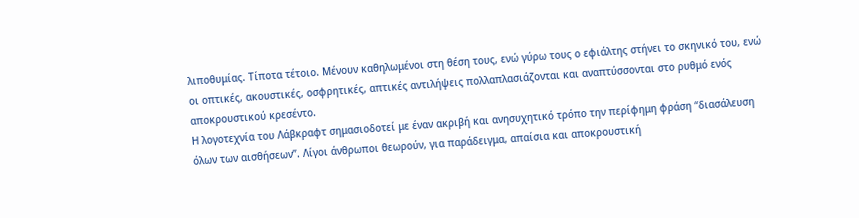λιποθυμίας. Τίποτα τέτοιο. Μένουν καθηλωμένοι στη θέση τους, ενώ γύρω τους ο εφιάλτης στήνει το σκηνικό του, ενώ οι οπτικές, ακουστικές, οσφρητικές, απτικές αντιλήψεις πολλαπλασιάζονται και αναπτύσσονται στο ρυθμό ενός αποκρουστικού κρεσέντο.
Η λογοτεχνία του Λάβκραφτ σημασιοδοτεί με έναν ακριβή και ανησυχητικό τρόπο την περίφημη φράση “διασάλευση όλων των αισθήσεων”. Λίγοι άνθρωποι θεωρούν, για παράδειγμα, απαίσια και αποκρουστική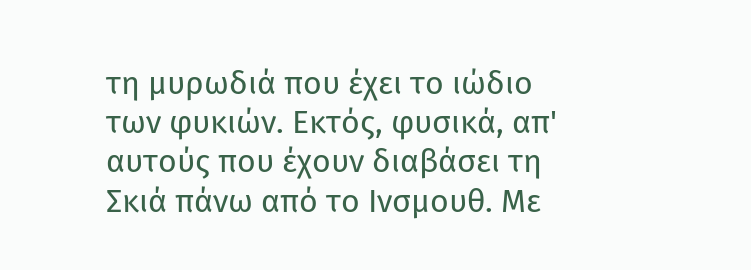τη μυρωδιά που έχει το ιώδιο των φυκιών. Εκτός, φυσικά, απ' αυτούς που έχουν διαβάσει τη Σκιά πάνω από το Ινσμουθ. Με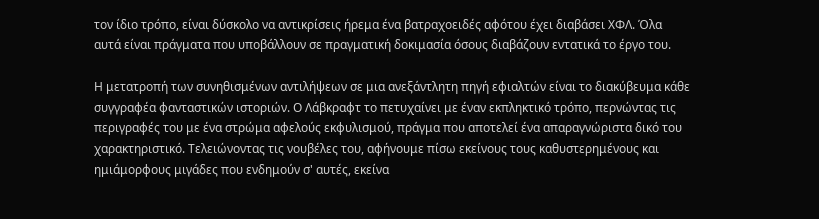τον ίδιο τρόπο, είναι δύσκολο να αντικρίσεις ήρεμα ένα βατραχοειδές αφότου έχει διαβάσει ΧΦΛ. Όλα αυτά είναι πράγματα που υποβάλλουν σε πραγματική δοκιμασία όσους διαβάζουν εντατικά το έργο του.

Η μετατροπή των συνηθισμένων αντιλήψεων σε μια ανεξάντλητη πηγή εφιαλτών είναι το διακύβευμα κάθε συγγραφέα φανταστικών ιστοριών. Ο Λάβκραφτ το πετυχαίνει με έναν εκπληκτικό τρόπο, περνώντας τις περιγραφές του με ένα στρώμα αφελούς εκφυλισμού, πράγμα που αποτελεί ένα απαραγνώριστα δικό του χαρακτηριστικό. Τελειώνοντας τις νουβέλες του, αφήνουμε πίσω εκείνους τους καθυστερημένους και ημιάμορφους μιγάδες που ενδημούν σ' αυτές, εκείνα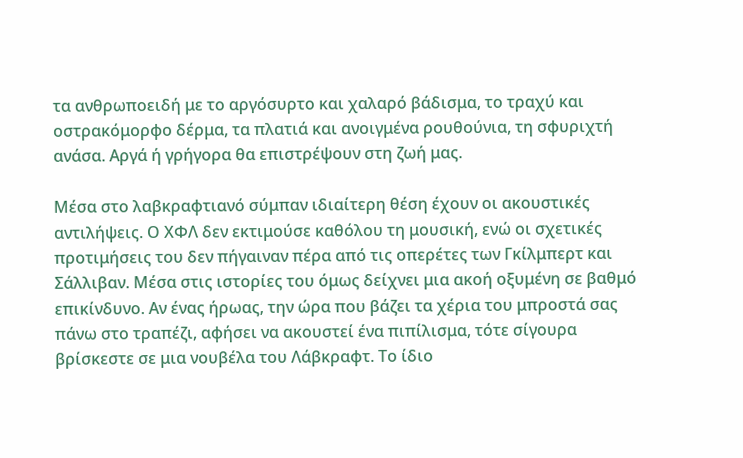τα ανθρωποειδή με το αργόσυρτο και χαλαρό βάδισμα, το τραχύ και οστρακόμορφο δέρμα, τα πλατιά και ανοιγμένα ρουθούνια, τη σφυριχτή ανάσα. Αργά ή γρήγορα θα επιστρέψουν στη ζωή μας.

Μέσα στο λαβκραφτιανό σύμπαν ιδιαίτερη θέση έχουν οι ακουστικές αντιλήψεις. Ο ΧΦΛ δεν εκτιμούσε καθόλου τη μουσική, ενώ οι σχετικές προτιμήσεις του δεν πήγαιναν πέρα από τις οπερέτες των Γκίλμπερτ και Σάλλιβαν. Μέσα στις ιστορίες του όμως δείχνει μια ακοή οξυμένη σε βαθμό επικίνδυνο. Αν ένας ήρωας, την ώρα που βάζει τα χέρια του μπροστά σας πάνω στο τραπέζι, αφήσει να ακουστεί ένα πιπίλισμα, τότε σίγουρα βρίσκεστε σε μια νουβέλα του Λάβκραφτ. Το ίδιο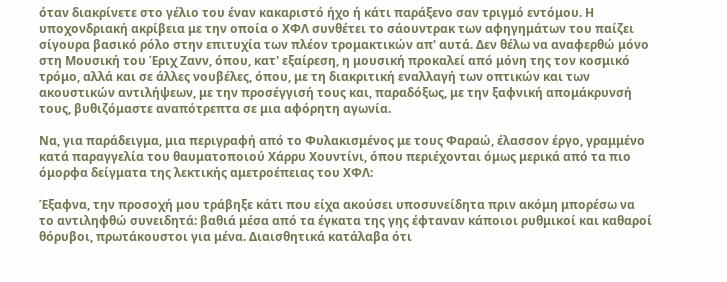όταν διακρίνετε στο γέλιο του έναν κακαριστό ήχο ή κάτι παράξενο σαν τριγμό εντόμου. Η υποχονδριακή ακρίβεια με την οποία ο ΧΦΛ συνθέτει το σάουντρακ των αφηγημάτων του παίζει σίγουρα βασικό ρόλο στην επιτυχία των πλέον τρομακτικών απ' αυτά. Δεν θέλω να αναφερθώ μόνο στη Μουσική του Έριχ Ζανν, όπου, κατ' εξαίρεση, η μουσική προκαλεί από μόνη της τον κοσμικό τρόμο, αλλά και σε άλλες νουβέλες, όπου, με τη διακριτική εναλλαγή των οπτικών και των ακουστικών αντιλήψεων, με την προσέγγισή τους και, παραδόξως, με την ξαφνική απομάκρυνσή τους, βυθιζόμαστε αναπότρεπτα σε μια αφόρητη αγωνία.

Να, για παράδειγμα, μια περιγραφή από το Φυλακισμένος με τους Φαραώ, έλασσον έργο, γραμμένο κατά παραγγελία του θαυματοποιού Χάρρυ Χουντίνι, όπου περιέχονται όμως μερικά από τα πιο όμορφα δείγματα της λεκτικής αμετροέπειας του ΧΦΛ:

Έξαφνα, την προσοχή μου τράβηξε κάτι που είχα ακούσει υποσυνείδητα πριν ακόμη μπορέσω να το αντιληφθώ συνειδητά: βαθιά μέσα από τα έγκατα της γης έφταναν κάποιοι ρυθμικοί και καθαροί θόρυβοι, πρωτάκουστοι για μένα. Διαισθητικά κατάλαβα ότι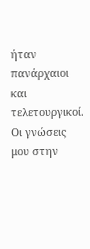ήταν πανάρχαιοι και τελετουργικοί. Οι γνώσεις μου στην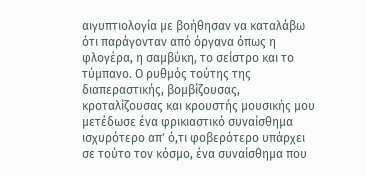αιγυπτιολογία με βοήθησαν να καταλάβω ότι παράγονταν από όργανα όπως η φλογέρα, η σαμβύκη, το σείστρο και το τύμπανο. Ο ρυθμός τούτης της διαπεραστικής, βομβίζουσας, κροταλίζουσας και κρουστής μουσικής μου μετέδωσε ένα φρικιαστικό συναίσθημα ισχυρότερο απ' ό,τι φοβερότερο υπάρχει σε τούτο τον κόσμο, ένα συναίσθημα που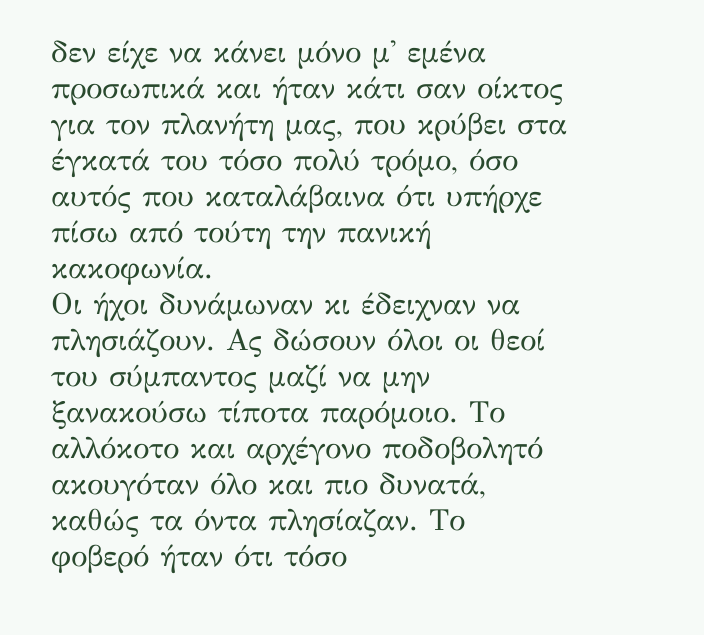δεν είχε να κάνει μόνο μ' εμένα προσωπικά και ήταν κάτι σαν οίκτος για τον πλανήτη μας, που κρύβει στα έγκατά του τόσο πολύ τρόμο, όσο αυτός που καταλάβαινα ότι υπήρχε πίσω από τούτη την πανική κακοφωνία.
Οι ήχοι δυνάμωναν κι έδειχναν να πλησιάζουν. Ας δώσουν όλοι οι θεοί του σύμπαντος μαζί να μην ξανακούσω τίποτα παρόμοιο. Το αλλόκοτο και αρχέγονο ποδοβολητό ακουγόταν όλο και πιο δυνατά, καθώς τα όντα πλησίαζαν. Το φοβερό ήταν ότι τόσο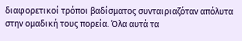διαφορετικοί τρόποι βαδίσματος συνταιριαζόταν απόλυτα στην ομαδική τους πορεία. Όλα αυτά τα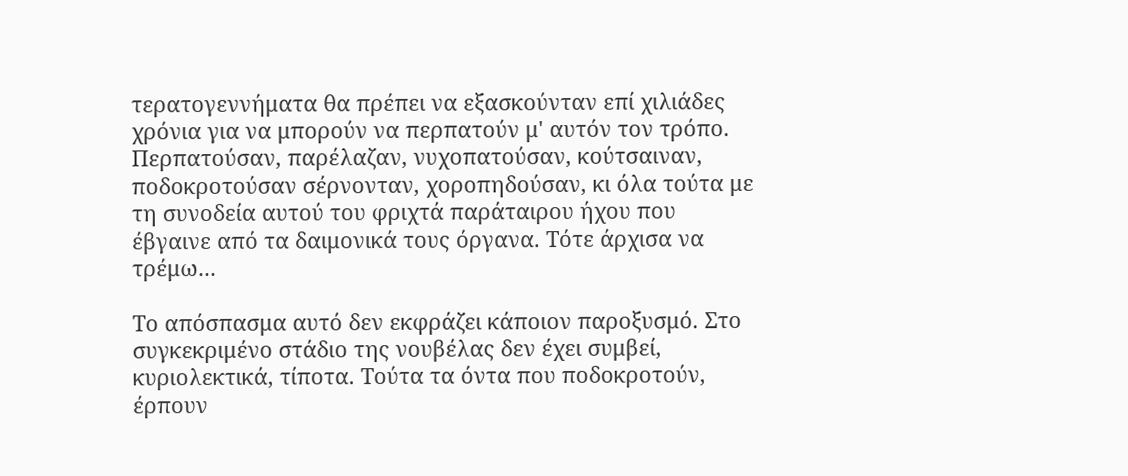τερατογεννήματα θα πρέπει να εξασκούνταν επί χιλιάδες χρόνια για να μπορούν να περπατούν μ' αυτόν τον τρόπο. Περπατούσαν, παρέλαζαν, νυχοπατούσαν, κούτσαιναν, ποδοκροτούσαν σέρνονταν, χοροπηδούσαν, κι όλα τούτα με τη συνοδεία αυτού του φριχτά παράταιρου ήχου που έβγαινε από τα δαιμονικά τους όργανα. Τότε άρχισα να τρέμω...

Το απόσπασμα αυτό δεν εκφράζει κάποιον παροξυσμό. Στο συγκεκριμένο στάδιο της νουβέλας δεν έχει συμβεί, κυριολεκτικά, τίποτα. Τούτα τα όντα που ποδοκροτούν, έρπουν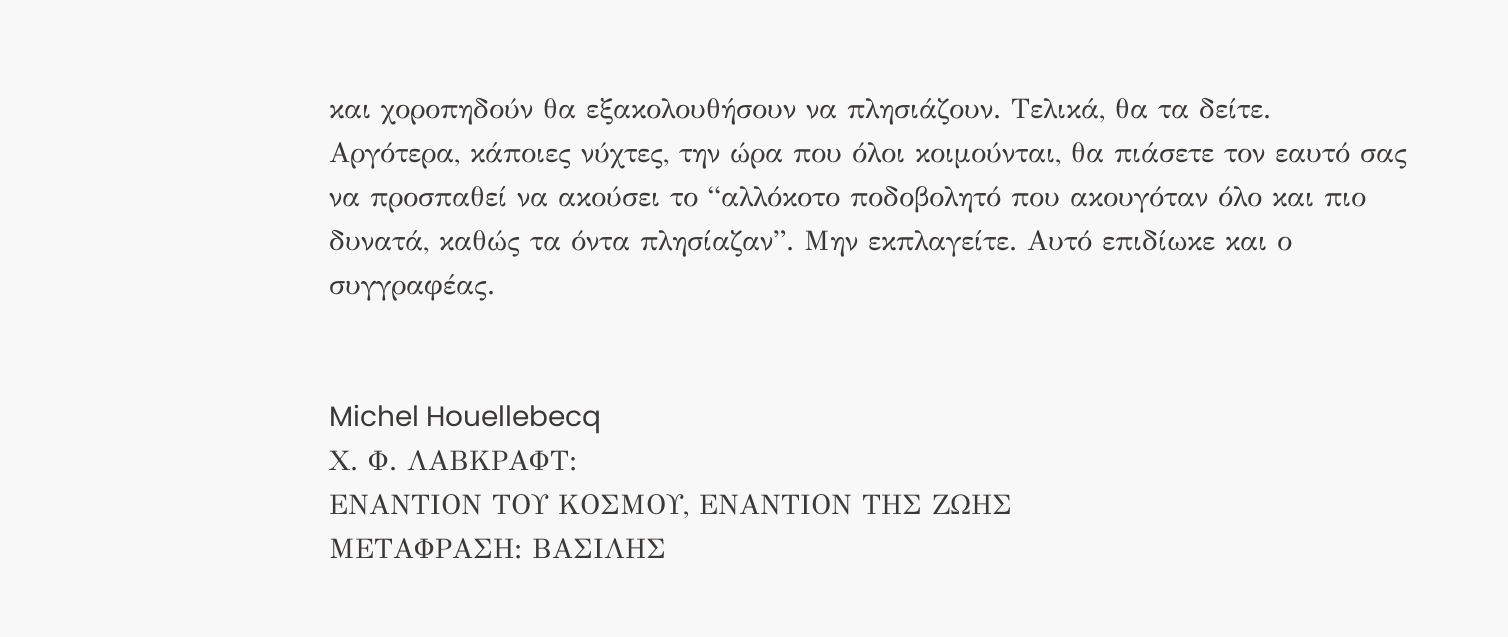και χοροπηδούν θα εξακολουθήσουν να πλησιάζουν. Τελικά, θα τα δείτε.
Αργότερα, κάποιες νύχτες, την ώρα που όλοι κοιμούνται, θα πιάσετε τον εαυτό σας να προσπαθεί να ακούσει το “αλλόκοτο ποδοβολητό που ακουγόταν όλο και πιο δυνατά, καθώς τα όντα πλησίαζαν”. Μην εκπλαγείτε. Αυτό επιδίωκε και ο συγγραφέας.


Michel Houellebecq
Χ. Φ. ΛΑΒΚΡΑΦΤ:
ΕΝΑΝΤΙΟΝ ΤΟΥ ΚΟΣΜΟΥ, ΕΝΑΝΤΙΟΝ ΤΗΣ ΖΩΗΣ
ΜΕΤΑΦΡΑΣΗ: ΒΑΣΙΛΗΣ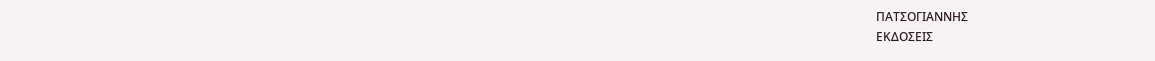ΠΑΤΣΟΓΙΑΝΝΗΣ
ΕΚΔΟΣΕΙΣ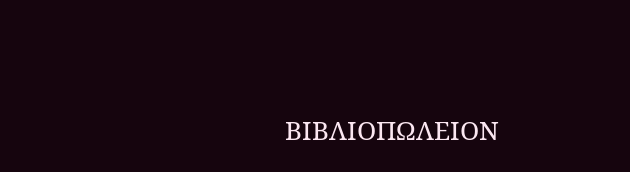ΒΙΒΛΙΟΠΩΛΕΙΟΝ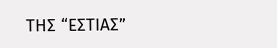ΤΗΣ “ΕΣΤΙΑΣ”